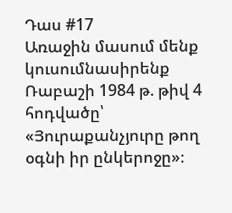Դաս #17
Առաջին մասում մենք կուսումնասիրենք Ռաբաշի 1984 թ. թիվ 4 հոդվածը՝ «Յուրաքանչյուրը թող օգնի իր ընկերոջը»։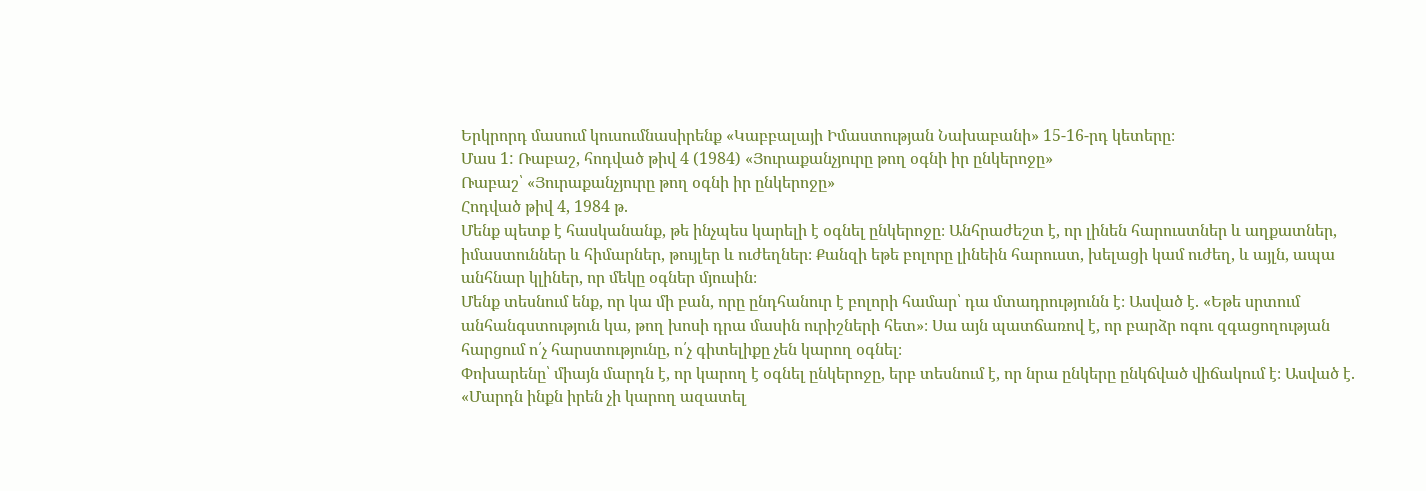Երկրորդ մասում կուսումնասիրենք «Կաբբալայի Իմաստության Նախաբանի» 15-16-րդ կետերը։
Մաս 1: Ռաբաշ, հոդված թիվ 4 (1984) «Յուրաքանչյուրը թող օգնի իր ընկերոջը»
Ռաբաշ՝ «Յուրաքանչյուրը թող օգնի իր ընկերոջը»
Հոդված թիվ 4, 1984 թ.
Մենք պետք է հասկանանք, թե ինչպես կարելի է օգնել ընկերոջը։ Անհրաժեշտ է, որ լինեն հարուստներ և աղքատներ, իմաստուններ և հիմարներ, թույլեր և ուժեղներ։ Քանզի եթե բոլորը լինեին հարուստ, խելացի կամ ուժեղ, և այլն, ապա անհնար կլիներ, որ մեկը օգներ մյուսին։
Մենք տեսնում ենք, որ կա մի բան, որը ընդհանուր է բոլորի համար՝ դա մտադրությունն է։ Ասված է. «Եթե սրտում անհանգստություն կա, թող խոսի դրա մասին ուրիշների հետ»։ Սա այն պատճառով է, որ բարձր ոգու զգացողության հարցում ո՛չ հարստությունը, ո՛չ գիտելիքը չեն կարող օգնել։
Փոխարենը՝ միայն մարդն է, որ կարող է օգնել ընկերոջը, երբ տեսնում է, որ նրա ընկերը ընկճված վիճակում է։ Ասված է. «Մարդն ինքն իրեն չի կարող ազատել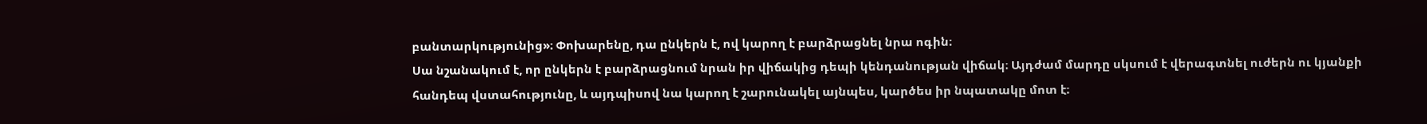բանտարկությունից»։ Փոխարենը, դա ընկերն է, ով կարող է բարձրացնել նրա ոգին։
Սա նշանակում է, որ ընկերն է բարձրացնում նրան իր վիճակից դեպի կենդանության վիճակ։ Այդժամ մարդը սկսում է վերագտնել ուժերն ու կյանքի հանդեպ վստահությունը, և այդպիսով նա կարող է շարունակել այնպես, կարծես իր նպատակը մոտ է։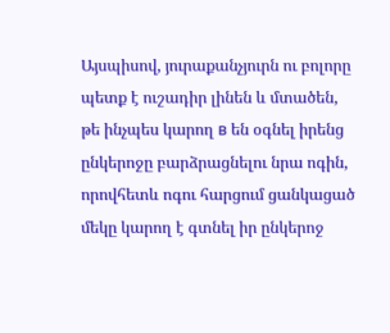Այսպիսով, յուրաքանչյուրն ու բոլորը պետք է ուշադիր լինեն և մտածեն, թե ինչպես կարող в են օգնել իրենց ընկերոջը բարձրացնելու նրա ոգին, որովհետև ոգու հարցում ցանկացած մեկը կարող է գտնել իր ընկերոջ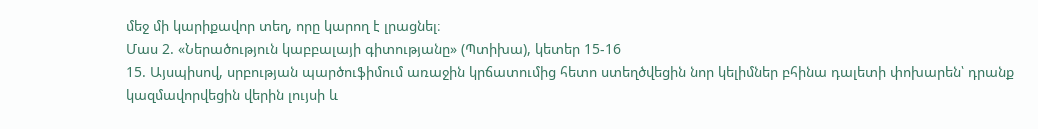մեջ մի կարիքավոր տեղ, որը կարող է լրացնել։
Մաս 2. «Ներածություն կաբբալայի գիտությանը» (Պտիխա), կետեր 15-16
15. Այսպիսով, սրբության պարծուֆիմում առաջին կրճատումից հետո ստեղծվեցին նոր կելիմներ բհինա դալետի փոխարեն՝ դրանք կազմավորվեցին վերին լույսի և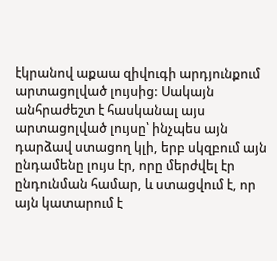էկրանով աքաա զիվուգի արդյունքում արտացոլված լույսից: Սակայն անհրաժեշտ է հասկանալ այս արտացոլված լույսը՝ ինչպես այն դարձավ ստացող կլի, երբ սկզբում այն ընդամենը լույս էր, որը մերժվել էր ընդունման համար, և ստացվում է, որ այն կատարում է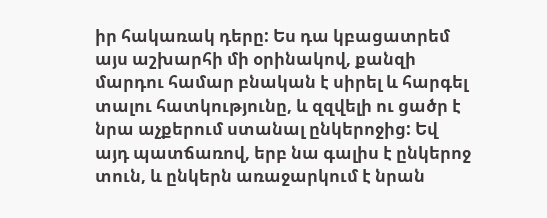իր հակառակ դերը: Ես դա կբացատրեմ այս աշխարհի մի օրինակով, քանզի մարդու համար բնական է սիրել և հարգել տալու հատկությունը, և զզվելի ու ցածր է նրա աչքերում ստանալ ընկերոջից: Եվ այդ պատճառով, երբ նա գալիս է ընկերոջ տուն, և ընկերն առաջարկում է նրան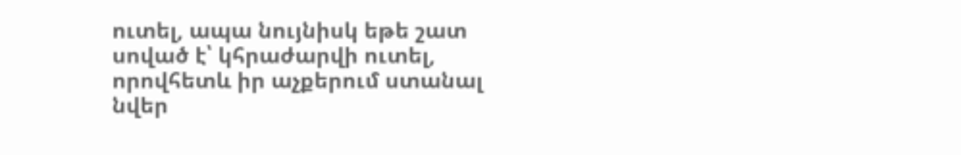ուտել, ապա նույնիսկ եթե շատ սոված է՝ կհրաժարվի ուտել, որովհետև իր աչքերում ստանալ նվեր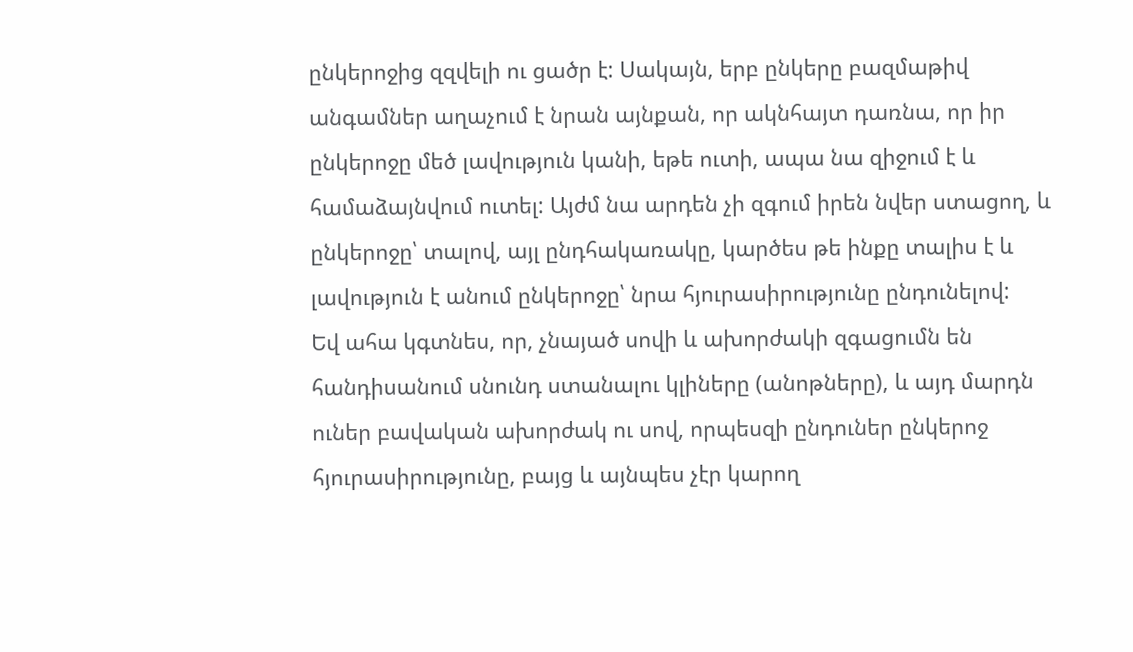ընկերոջից զզվելի ու ցածր է: Սակայն, երբ ընկերը բազմաթիվ անգամներ աղաչում է նրան այնքան, որ ակնհայտ դառնա, որ իր ընկերոջը մեծ լավություն կանի, եթե ուտի, ապա նա զիջում է և համաձայնվում ուտել: Այժմ նա արդեն չի զգում իրեն նվեր ստացող, և ընկերոջը՝ տալով, այլ ընդհակառակը, կարծես թե ինքը տալիս է և լավություն է անում ընկերոջը՝ նրա հյուրասիրությունը ընդունելով:
Եվ ահա կգտնես, որ, չնայած սովի և ախորժակի զգացումն են հանդիսանում սնունդ ստանալու կլիները (անոթները), և այդ մարդն ուներ բավական ախորժակ ու սով, որպեսզի ընդուներ ընկերոջ հյուրասիրությունը, բայց և այնպես չէր կարող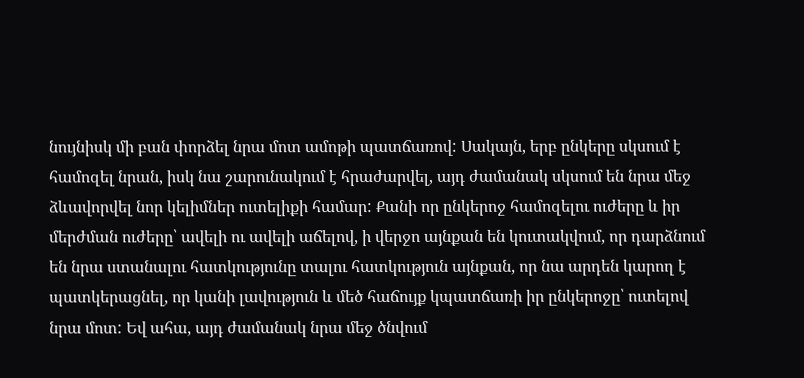նույնիսկ մի բան փորձել նրա մոտ ամոթի պատճառով: Սակայն, երբ ընկերը սկսում է համոզել նրան, իսկ նա շարունակում է հրաժարվել, այդ ժամանակ սկսում են նրա մեջ ձևավորվել նոր կելիմներ ուտելիքի համար: Քանի որ ընկերոջ համոզելու ուժերը և իր մերժման ուժերը՝ ավելի ու ավելի աճելով, ի վերջո այնքան են կուտակվում, որ դարձնում են նրա ստանալու հատկությունը տալու հատկություն այնքան, որ նա արդեն կարող է պատկերացնել, որ կանի լավություն և մեծ հաճույք կպատճառի իր ընկերոջը՝ ուտելով նրա մոտ: Եվ ահա, այդ ժամանակ նրա մեջ ծնվում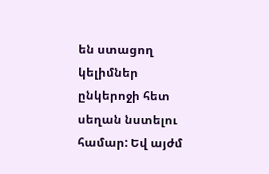են ստացող կելիմներ ընկերոջի հետ սեղան նստելու համար: Եվ այժմ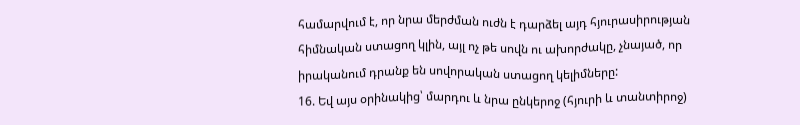համարվում է, որ նրա մերժման ուժն է դարձել այդ հյուրասիրության հիմնական ստացող կլին, այլ ոչ թե սովն ու ախորժակը, չնայած, որ իրականում դրանք են սովորական ստացող կելիմները:
16. Եվ այս օրինակից՝ մարդու և նրա ընկերոջ (հյուրի և տանտիրոջ)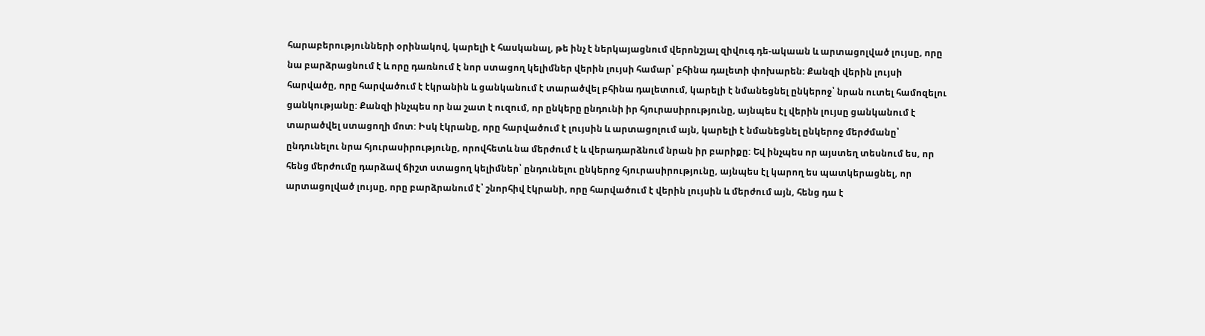հարաբերությունների օրինակով, կարելի է հասկանալ, թե ինչ է ներկայացնում վերոնշյալ զիվուգ դե-ակաան և արտացոլված լույսը, որը նա բարձրացնում է և որը դառնում է նոր ստացող կելիմներ վերին լույսի համար՝ բհինա դալետի փոխարեն: Քանզի վերին լույսի հարվածը, որը հարվածում է էկրանին և ցանկանում է տարածվել բհինա դալետում, կարելի է նմանեցնել ընկերոջ՝ նրան ուտել համոզելու ցանկությանը: Քանզի ինչպես որ նա շատ է ուզում, որ ընկերը ընդունի իր հյուրասիրությունը, այնպես էլ վերին լույսը ցանկանում է տարածվել ստացողի մոտ: Իսկ էկրանը, որը հարվածում է լույսին և արտացոլում այն, կարելի է նմանեցնել ընկերոջ մերժմանը՝ ընդունելու նրա հյուրասիրությունը, որովհետև նա մերժում է և վերադարձնում նրան իր բարիքը: Եվ ինչպես որ այստեղ տեսնում ես, որ հենց մերժումը դարձավ ճիշտ ստացող կելիմներ՝ ընդունելու ընկերոջ հյուրասիրությունը, այնպես էլ կարող ես պատկերացնել, որ արտացոլված լույսը, որը բարձրանում է՝ շնորհիվ էկրանի, որը հարվածում է վերին լույսին և մերժում այն, հենց դա է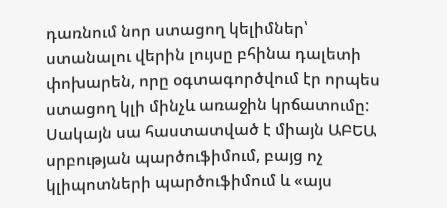դառնում նոր ստացող կելիմներ՝ ստանալու վերին լույսը բհինա դալետի փոխարեն, որը օգտագործվում էր որպես ստացող կլի մինչև առաջին կրճատումը:
Սակայն սա հաստատված է միայն ԱԲԵԱ սրբության պարծուֆիմում, բայց ոչ կլիպոտների պարծուֆիմում և «այս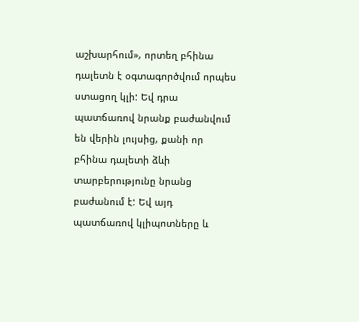աշխարհում», որտեղ բհինա դալետն է օգտագործվում որպես ստացող կլի: Եվ դրա պատճառով նրանք բաժանվում են վերին լույսից, քանի որ բհինա դալետի ձևի տարբերությունը նրանց բաժանում է: Եվ այդ պատճառով կլիպոտները և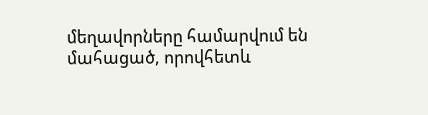մեղավորները համարվում են մահացած, որովհետև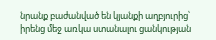նրանք բաժանված են կյանքի աղբյուրից՝ իրենց մեջ առկա ստանալու ցանկության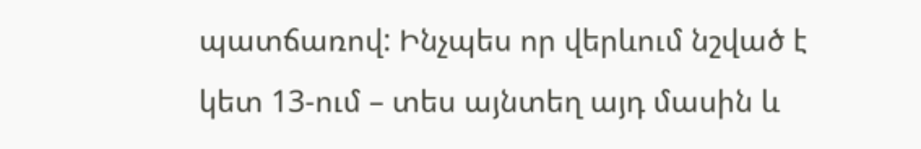պատճառով: Ինչպես որ վերևում նշված է կետ 13-ում – տես այնտեղ այդ մասին և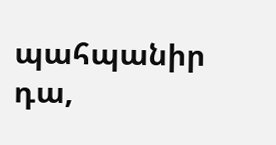պահպանիր դա,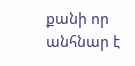քանի որ անհնար է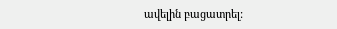ավելին բացատրել: